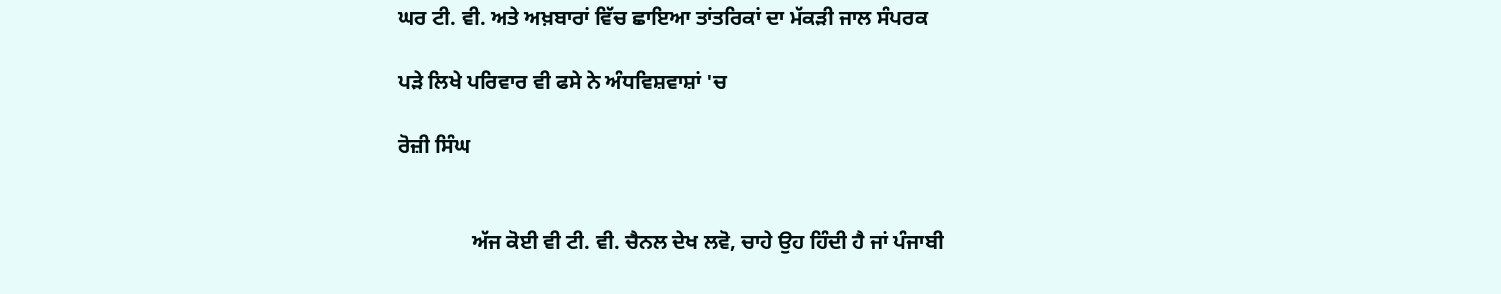ਘਰ ਟੀ. ਵੀ. ਅਤੇ ਅਖ਼ਬਾਰਾਂ ਵਿੱਚ ਛਾਇਆ ਤਾਂਤਰਿਕਾਂ ਦਾ ਮੱਕੜੀ ਜਾਲ ਸੰਪਰਕ

ਪੜੇ ਲਿਖੇ ਪਰਿਵਾਰ ਵੀ ਫਸੇ ਨੇ ਅੰਧਵਿਸ਼ਵਾਸ਼ਾਂ 'ਚ

ਰੋਜ਼ੀ ਸਿੰਘ


              ਅੱਜ ਕੋਈ ਵੀ ਟੀ. ਵੀ. ਚੈਨਲ ਦੇਖ ਲਵੋ, ਚਾਹੇ ਉਹ ਹਿੰਦੀ ਹੈ ਜਾਂ ਪੰਜਾਬੀ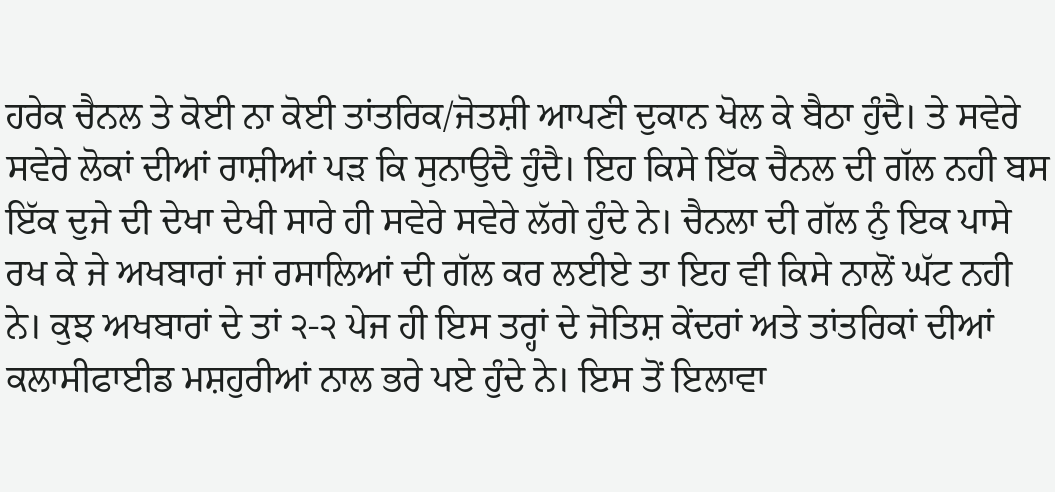ਹਰੇਕ ਚੈਨਲ ਤੇ ਕੋਈ ਨਾ ਕੋਈ ਤਾਂਤਰਿਕ/ਜੋਤਸ਼ੀ ਆਪਣੀ ਦੁਕਾਨ ਖੋਲ ਕੇ ਬੈਠਾ ਹੁੰਦੈ। ਤੇ ਸਵੇਰੇ ਸਵੇਰੇ ਲੋਕਾਂ ਦੀਆਂ ਰਾਸ਼ੀਆਂ ਪੜ ਕਿ ਸੁਨਾਉਦੈ ਹੁੰਦੈ। ਇਹ ਕਿਸੇ ਇੱਕ ਚੈਨਲ ਦੀ ਗੱਲ ਨਹੀ ਬਸ ਇੱਕ ਦੁਜੇ ਦੀ ਦੇਖਾ ਦੇਖੀ ਸਾਰੇ ਹੀ ਸਵੇਰੇ ਸਵੇਰੇ ਲੱਗੇ ਹੁੰਦੇ ਨੇ। ਚੈਨਲਾ ਦੀ ਗੱਲ ਨੁੰ ਇਕ ਪਾਸੇ ਰਖ ਕੇ ਜੇ ਅਖਬਾਰਾਂ ਜਾਂ ਰਸਾਲਿਆਂ ਦੀ ਗੱਲ ਕਰ ਲਈਏ ਤਾ ਇਹ ਵੀ ਕਿਸੇ ਨਾਲੋਂ ਘੱਟ ਨਹੀ ਨੇ। ਕੁਝ ਅਖਬਾਰਾਂ ਦੇ ਤਾਂ ੨-੨ ਪੇਜ ਹੀ ਇਸ ਤਰ੍ਹਾਂ ਦੇ ਜੋਤਿਸ਼ ਕੇਂਦਰਾਂ ਅਤੇ ਤਾਂਤਰਿਕਾਂ ਦੀਆਂ ਕਲਾਸੀਫਾਈਡ ਮਸ਼ਹੁਰੀਆਂ ਨਾਲ ਭਰੇ ਪਏ ਹੁੰਦੇ ਨੇ। ਇਸ ਤੋਂ ਇਲਾਵਾ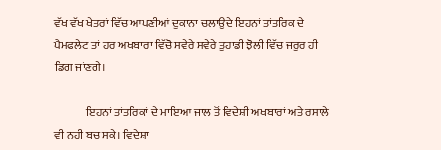ਵੱਖ ਵੱਖ ਖੇਤਰਾਂ ਵਿੱਚ ਆਪਣੀਆਂ ਦੁਕਾਨਾ ਚਲਾਉਦੇ ਇਹਨਾਂ ਤਾਂਤਰਿਕ ਦੇ ਪੈਮਫਲੇਟ ਤਾਂ ਹਰ ਅਖਬਾਰਾ ਵਿੱਚੋ ਸਵੇਰੇ ਸਵੇਰੇ ਤੁਹਾਡੀ ਝੋਲੀ ਵਿੱਚ ਜਰੁਰ ਹੀ ਡਿਗ ਜਾਂਣਗੇ।

              ਇਹਨਾਂ ਤਾਂਤਰਿਕਾਂ ਦੇ ਮਾਇਆ ਜਾਲ ਤੋਂ ਵਿਦੇਸ਼ੀ ਅਖਬਾਰਾਂ ਅਤੇ ਰਸਾਲੇ ਵੀ ਨਹੀ ਬਚ ਸਕੇ। ਵਿਦੇਸ਼ਾ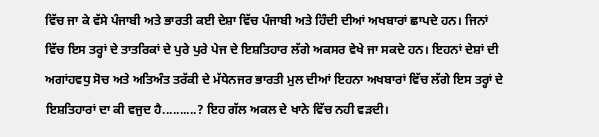ਵਿੱਚ ਜਾ ਕੇ ਵੱਸੇ ਪੰਜਾਬੀ ਅਤੇ ਭਾਰਤੀ ਕਈ ਦੇਸ਼ਾ ਵਿੱਚ ਪੰਜਾਬੀ ਅਤੇ ਹਿੰਦੀ ਦੀਆਂ ਅਖਬਾਰਾਂ ਛਾਪਦੇ ਹਨ। ਜਿਨਾਂ ਵਿੱਚ ਇਸ ਤਰ੍ਹਾਂ ਦੇ ਤਾਤਰਿਕਾਂ ਦੇ ਪੁਰੇ ਪੁਰੇ ਪੇਜ ਦੇ ਇਸ਼ਤਿਹਾਰ ਲੱਗੇ ਅਕਸਰ ਵੇਖੇ ਜਾ ਸਕਦੇ ਹਨ। ਇਹਨਾਂ ਦੇਸ਼ਾਂ ਦੀ ਅਗਾਂਹਵਧੁ ਸੋਚ ਅਤੇ ਅਤਿਅੰਤ ਤਰੱਕੀ ਦੇ ਮੱਧੇਨਜਰ ਭਾਰਤੀ ਮੁਲ ਦੀਆਂ ਇਹਨਾ ਅਖਬਾਰਾਂ ਵਿੱਚ ਲੱਗੇ ਇਸ ਤਰ੍ਹਾਂ ਦੇ ਇਸ਼ਤਿਹਾਰਾਂ ਦਾ ਕੀ ਵਜੁਦ ਹੈ..........? ਇਹ ਗੱਲ ਅਕਲ ਦੇ ਖਾਨੇ ਵਿੱਚ ਨਹੀ ਵੜਦੀ।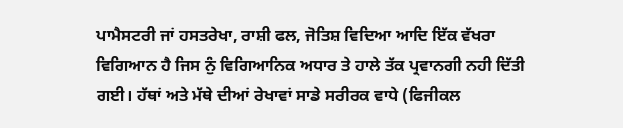ਪਾਮੈਸਟਰੀ ਜਾਂ ਹਸਤਰੇਖਾ, ਰਾਸ਼ੀ ਫਲ, ਜੋਤਿਸ਼ ਵਿਦਿਆ ਆਦਿ ਇੱਕ ਵੱਖਰਾ ਵਿਗਿਆਨ ਹੈ ਜਿਸ ਨੁੰ ਵਿਗਿਆਨਿਕ ਅਧਾਰ ਤੇ ਹਾਲੇ ਤੱਕ ਪ੍ਰਵਾਨਗੀ ਨਹੀ ਦਿੱਤੀ ਗਈ। ਹੱਥਾਂ ਅਤੇ ਮੱਥੇ ਦੀਆਂ ਰੇਖਾਵਾਂ ਸਾਡੇ ਸਰੀਰਕ ਵਾਧੇ (ਫਿਜੀਕਲ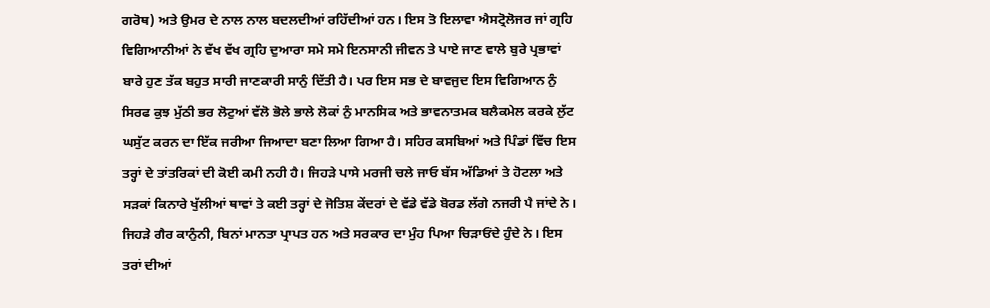ਗਰੋਥ) ਅਤੇ ਉਮਰ ਦੇ ਨਾਲ ਨਾਲ ਬਦਲਦੀਆਂ ਰਹਿੱਦੀਆਂ ਹਨ। ਇਸ ਤੋ ਇਲਾਵਾ ਐਸਟ੍ਰੋਲੋਜਰ ਜਾਂ ਗ੍ਰਹਿ ਵਿਗਿਆਨੀਆਂ ਨੇ ਵੱਖ ਵੱਖ ਗ੍ਰਹਿ ਦੁਆਰਾ ਸਮੇ ਸਮੇ ਇਨਸਾਨੀ ਜੀਵਨ ਤੇ ਪਾਏ ਜਾਣ ਵਾਲੇ ਬੁਰੇ ਪ੍ਰਭਾਵਾਂ ਬਾਰੇ ਹੁਣ ਤੱਕ ਬਹੁਤ ਸਾਰੀ ਜਾਣਕਾਰੀ ਸਾਨੁੰ ਦਿੱਤੀ ਹੈ। ਪਰ ਇਸ ਸਭ ਦੇ ਬਾਵਜੁਦ ਇਸ ਵਿਗਿਆਨ ਨੁੰ ਸਿਰਫ ਕੁਝ ਮੁੱਠੀ ਭਰ ਲੋਟੁਆਂ ਵੱਲੋ ਭੋਲੇ ਭਾਲੇ ਲੋਕਾਂ ਨੁੰ ਮਾਨਸਿਕ ਅਤੇ ਭਾਵਨਾਤਮਕ ਬਲੈਕਮੇਲ ਕਰਕੇ ਲੁੱਟ ਘਸੁੱਟ ਕਰਨ ਦਾ ਇੱਕ ਜਰੀਆ ਜਿਆਦਾ ਬਣਾ ਲਿਆ ਗਿਆ ਹੈ। ਸਹਿਰ ਕਸਬਿਆਂ ਅਤੇ ਪਿੰਡਾਂ ਵਿੱਚ ਇਸ ਤਰ੍ਹਾਂ ਦੇ ਤਾਂਤਰਿਕਾਂ ਦੀ ਕੋਈ ਕਮੀ ਨਹੀ ਹੈ। ਜਿਹੜੇ ਪਾਸੇ ਮਰਜੀ ਚਲੇ ਜਾਓ ਬੱਸ ਅੱਡਿਆਂ ਤੇ ਹੋਟਲਾ ਅਤੇ ਸੜਕਾਂ ਕਿਨਾਰੇ ਖੁੱਲੀਆਂ ਥਾਵਾਂ ਤੇ ਕਈ ਤਰ੍ਹਾਂ ਦੇ ਜੋਤਿਸ਼ ਕੇਂਦਰਾਂ ਦੇ ਵੱਡੇ ਵੱਡੇ ਬੋਰਡ ਲੱਗੇ ਨਜਰੀ ਪੈ ਜਾਂਦੇ ਨੇ। ਜਿਹੜੇ ਗੈਰ ਕਾਨੁੰਨੀ, ਬਿਨਾਂ ਮਾਨਤਾ ਪ੍ਰਾਪਤ ਹਨ ਅਤੇ ਸਰਕਾਰ ਦਾ ਮੁੰਹ ਪਿਆ ਚਿੜਾਓਂਦੇ ਹੁੰਦੇ ਨੇ। ਇਸ ਤਰਾਂ ਦੀਆਂ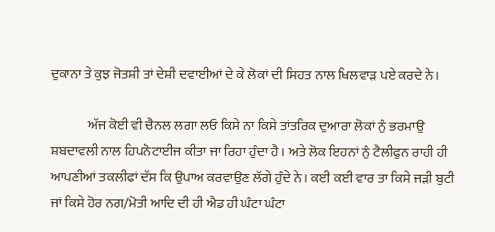ਦੁਕਾਨਾ ਤੇ ਕੁਝ ਜੋਤਸ਼ੀ ਤਾਂ ਦੇਸ਼ੀ ਦਵਾਈਆਂ ਦੇ ਕੇ ਲੋਕਾਂ ਦੀ ਸਿਹਤ ਨਾਲ ਖਿਲਵਾੜ ਪਏ ਕਰਦੇ ਨੇ।

              ਅੱਜ ਕੋਈ ਵੀ ਚੈਨਲ ਲਗਾ ਲਓ ਕਿਸੇ ਨਾ ਕਿਸੇ ਤਾਂਤਰਿਕ ਦੁਆਰਾ ਲੋਕਾਂ ਨੁੰ ਭਰਮਾਉ ਸ਼ਬਦਾਵਲੀ ਨਾਲ ਹਿਪਨੋਟਾਈਜ ਕੀਤਾ ਜਾ ਰਿਹਾ ਹੁੰਦਾ ਹੈ। ਅਤੇ ਲੋਕ ਇਹਨਾਂ ਨੁੰ ਟੈਲੀਫੁਨ ਰਾਹੀ ਹੀ ਆਪਣੀਆਂ ਤਕਲੀਫਾਂ ਦੱਸ ਕਿ ਉਪਾਅ ਕਰਵਾਉਣ ਲੱਗੇ ਹੁੰਦੇ ਨੇ। ਕਈ ਕਈ ਵਾਰ ਤਾ ਕਿਸੇ ਜੜੀ ਬੁਟੀ ਜਾਂ ਕਿਸੇ ਹੋਰ ਨਗ/ਮੋਤੀ ਆਦਿ ਦੀ ਹੀ ਐਡ ਹੀ ਘੰਟਾ ਘੰਟਾ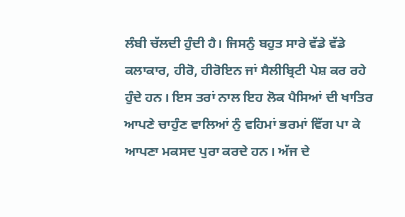ਲੰਬੀ ਚੱਲਦੀ ਹੁੰਦੀ ਹੈ। ਜਿਸਨੁੰ ਬਹੁਤ ਸਾਰੇ ਵੱਡੇ ਵੱਡੇ ਕਲਾਕਾਰ, ਹੀਰੋ, ਹੀਰੋਇਨ ਜਾਂ ਸੈਲੀਬ੍ਰਿਟੀ ਪੇਸ਼ ਕਰ ਰਹੇ ਹੁੰਦੇ ਹਨ। ਇਸ ਤਰਾਂ ਨਾਲ ਇਹ ਲੋਕ ਪੈਸਿਆਂ ਦੀ ਖਾਤਿਰ ਆਪਣੇ ਚਾਹੁੰਣ ਵਾਲਿਆਂ ਨੁੰ ਵਹਿਮਾਂ ਭਰਮਾਂ ਵਿੱਗ ਪਾ ਕੇ ਆਪਣਾ ਮਕਸਦ ਪੁਰਾ ਕਰਦੇ ਹਨ। ਅੱਜ ਦੇ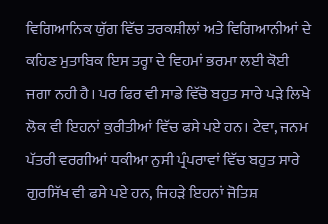ਵਿਗਿਆਨਿਕ ਯੁੱਗ ਵਿੱਚ ਤਰਕਸ਼ੀਲਾਂ ਅਤੇ ਵਿਗਿਆਨੀਆਂ ਦੇ ਕਹਿਣ ਮੁਤਾਬਿਕ ਇਸ ਤਰ੍ਹਾ ਦੇ ਵਿਹਮਾਂ ਭਰਮਾ ਲਈ ਕੋਈ ਜਗਾ ਨਹੀ ਹੈ। ਪਰ ਫਿਰ ਵੀ ਸਾਡੇ ਵਿੱਚੋ ਬਹੁਤ ਸਾਰੇ ਪੜੇ ਲਿਖੇ ਲੋਕ ਵੀ ਇਹਨਾਂ ਕੁਰੀਤੀਆਂ ਵਿੱਚ ਫਸੇ ਪਏ ਹਨ। ਟੇਵਾ, ਜਨਮ ਪੱਤਰੀ ਵਰਗੀਆਂ ਧਕੀਆ ਨੁਸੀ ਪ੍ਰੰਪਰਾਵਾਂ ਵਿੱਚ ਬਹੁਤ ਸਾਰੇ ਗੁਰਸਿੱਖ ਵੀ ਫਸੇ ਪਏ ਹਨ, ਜਿਹੜੇ ਇਹਨਾਂ ਜੋਤਿਸ਼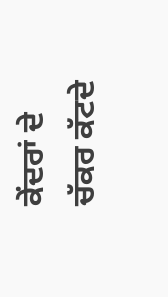ਕੇਂਦਰਾਂ ਦੇ ਚੱਕਰ ਕੱਟਦੇ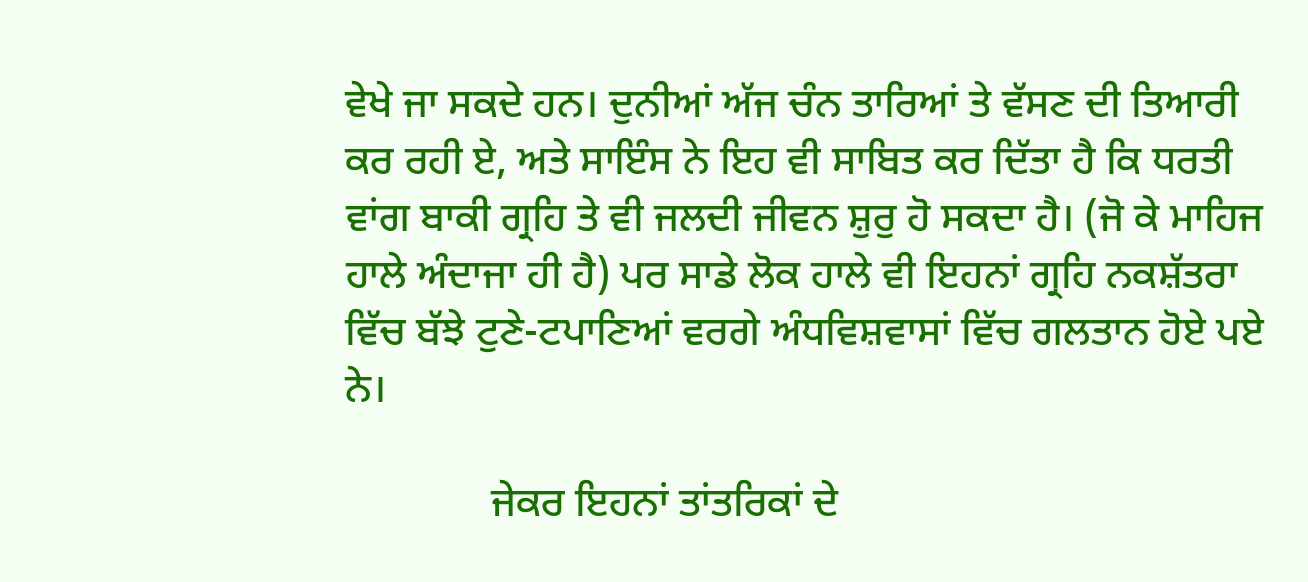ਵੇਖੇ ਜਾ ਸਕਦੇ ਹਨ। ਦੁਨੀਆਂ ਅੱਜ ਚੰਨ ਤਾਰਿਆਂ ਤੇ ਵੱਸਣ ਦੀ ਤਿਆਰੀ ਕਰ ਰਹੀ ਏ, ਅਤੇ ਸਾਇੰਸ ਨੇ ਇਹ ਵੀ ਸਾਬਿਤ ਕਰ ਦਿੱਤਾ ਹੈ ਕਿ ਧਰਤੀ ਵਾਂਗ ਬਾਕੀ ਗ੍ਰਹਿ ਤੇ ਵੀ ਜਲਦੀ ਜੀਵਨ ਸ਼ੁਰੁ ਹੋ ਸਕਦਾ ਹੈ। (ਜੋ ਕੇ ਮਾਹਿਜ ਹਾਲੇ ਅੰਦਾਜਾ ਹੀ ਹੈ) ਪਰ ਸਾਡੇ ਲੋਕ ਹਾਲੇ ਵੀ ਇਹਨਾਂ ਗ੍ਰਹਿ ਨਕਸ਼ੱਤਰਾ ਵਿੱਚ ਬੱਝੇ ਟੁਣੇ-ਟਪਾਣਿਆਂ ਵਰਗੇ ਅੰਧਵਿਸ਼ਵਾਸਾਂ ਵਿੱਚ ਗਲਤਾਨ ਹੋਏ ਪਏ ਨੇ।

              ਜੇਕਰ ਇਹਨਾਂ ਤਾਂਤਰਿਕਾਂ ਦੇ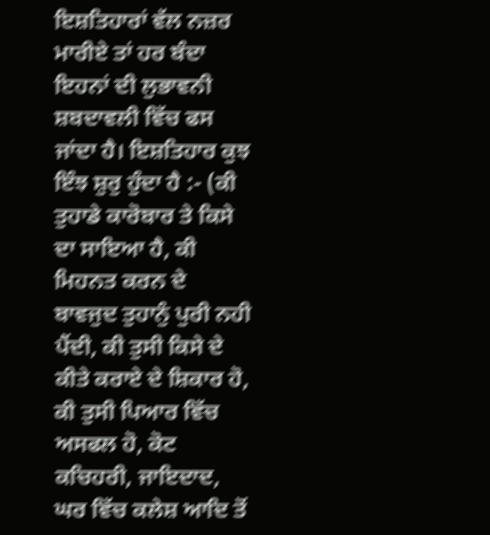ਇਸ਼ਤਿਹਾਰਾਂ ਵੱਲ ਨਜ਼ਰ ਮਾਰੀਏ ਤਾਂ ਹਰ ਬੰਦਾ ਇਹਨਾਂ ਦੀ ਲੁਭਾਵਨੀ ਸ਼ਬਦਾਵਲੀ ਵਿੱਚ ਫਸ ਜਾਂਦਾ ਹੈ। ਇਸ਼ਤਿਹਾਰ ਕੁਝ ਇੰਝ ਸ਼ੁਰੁ ਹੁੰਦਾ ਹੈ :- (ਕੀ ਤੁਹਾਡੇ ਕਾਰੋਬਾਰ ਤੇ ਕਿਸੇ ਦਾ ਸਾਇਆ ਹੈ, ਕੀ ਮਿਹਨਤ ਕਰਨ ਦੇ ਬਾਵਜੁਦ ਤੁਹਾਨੁੰ ਪੁਰੀ ਨਹੀ ਪੈਂਦੀ, ਕੀ ਤੁਸੀ ਕਿਸੇ ਦੇ ਕੀਤੇ ਕਰਾਏ ਦੇ ਸ਼ਿਕਾਰ ਹੋ, ਕੀ ਤੁਸੀ ਪਿਆਰ ਵਿੱਚ ਅਸਫਲ ਹੋ, ਕੋਟ ਕਚਿਹਰੀ, ਜਾਇਦਾਦ, ਘਰ ਵਿੱਚ ਕਲੇਸ਼ ਆਦਿ ਤੋਂ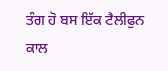ਤੰਗ ਹੋ ਬਸ ਇੱਕ ਟੈਲੀਫੁਨ ਕਾਲ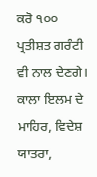ਕਰੋ ੧੦੦ ਪ੍ਰਤੀਸ਼ਤ ਗਰੰਟੀ ਵੀ ਨਾਲ ਦੇਣਗੇ। ਕਾਲਾ ਇਲਮ ਦੇ ਮਾਹਿਰ, ਵਿਦੇਸ਼ ਯਾਤਰਾ,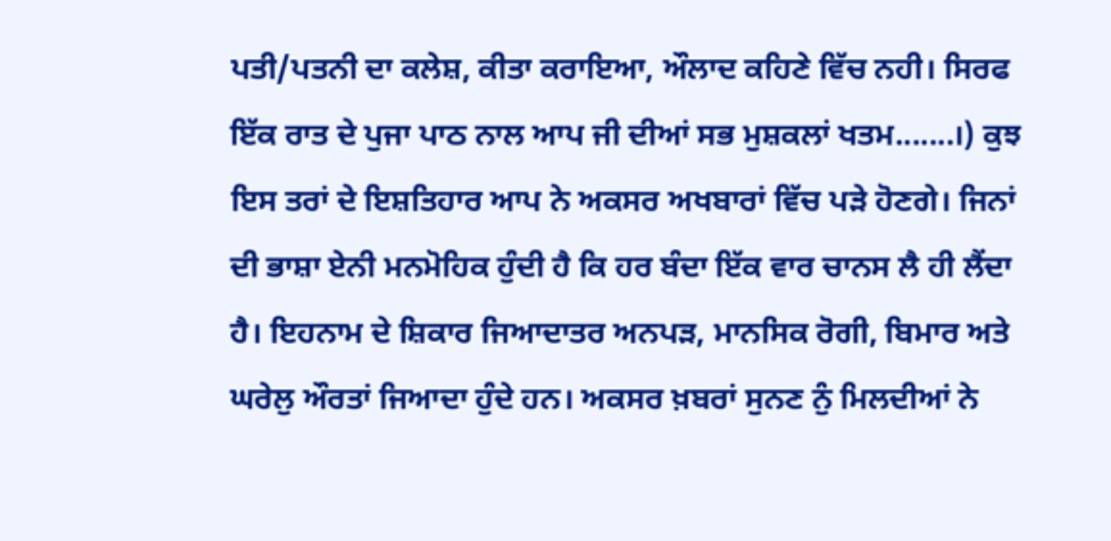ਪਤੀ/ਪਤਨੀ ਦਾ ਕਲੇਸ਼, ਕੀਤਾ ਕਰਾਇਆ, ਔਲਾਦ ਕਹਿਣੇ ਵਿੱਚ ਨਹੀ। ਸਿਰਫ ਇੱਕ ਰਾਤ ਦੇ ਪੁਜਾ ਪਾਠ ਨਾਲ ਆਪ ਜੀ ਦੀਆਂ ਸਭ ਮੁਸ਼ਕਲਾਂ ਖਤਮ.......।) ਕੁਝ ਇਸ ਤਰਾਂ ਦੇ ਇਸ਼ਤਿਹਾਰ ਆਪ ਨੇ ਅਕਸਰ ਅਖਬਾਰਾਂ ਵਿੱਚ ਪੜੇ ਹੋਣਗੇ। ਜਿਨਾਂ ਦੀ ਭਾਸ਼ਾ ਏਨੀ ਮਨਮੋਹਿਕ ਹੁੰਦੀ ਹੈ ਕਿ ਹਰ ਬੰਦਾ ਇੱਕ ਵਾਰ ਚਾਨਸ ਲੈ ਹੀ ਲੈਂਦਾ ਹੈ। ਇਹਨਾਮ ਦੇ ਸ਼ਿਕਾਰ ਜਿਆਦਾਤਰ ਅਨਪੜ, ਮਾਨਸਿਕ ਰੋਗੀ, ਬਿਮਾਰ ਅਤੇ ਘਰੇਲੁ ਔਰਤਾਂ ਜਿਆਦਾ ਹੁੰਦੇ ਹਨ। ਅਕਸਰ ਖ਼ਬਰਾਂ ਸੁਨਣ ਨੁੰ ਮਿਲਦੀਆਂ ਨੇ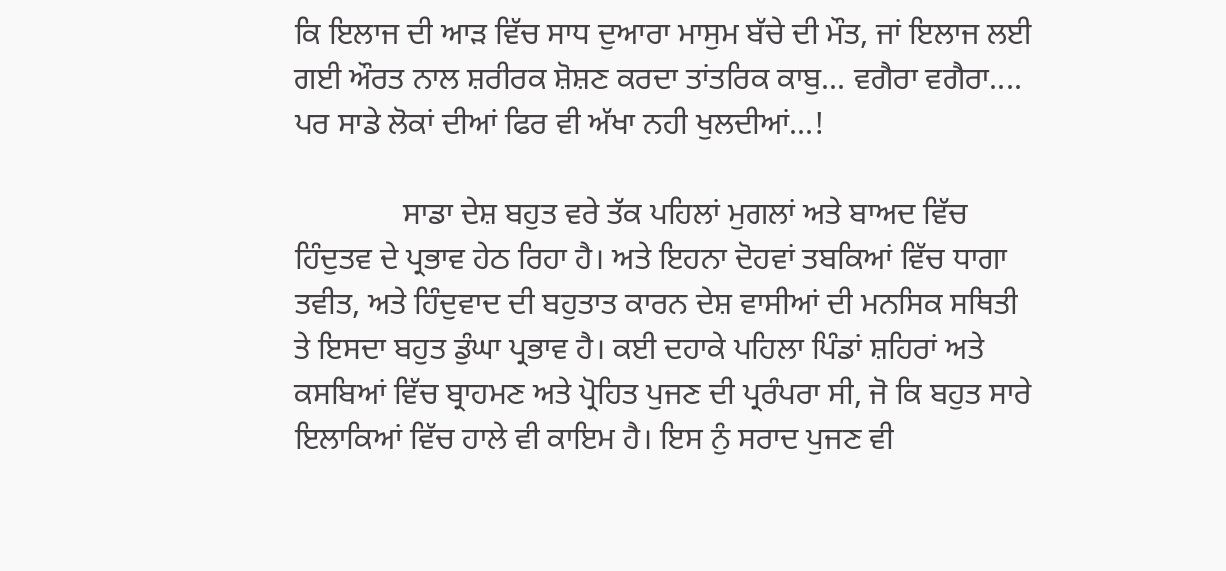ਕਿ ਇਲਾਜ ਦੀ ਆੜ ਵਿੱਚ ਸਾਧ ਦੁਆਰਾ ਮਾਸੁਮ ਬੱਚੇ ਦੀ ਮੌਤ, ਜਾਂ ਇਲਾਜ ਲਈ ਗਈ ਔਰਤ ਨਾਲ ਸ਼ਰੀਰਕ ਸ਼ੋਸ਼ਣ ਕਰਦਾ ਤਾਂਤਰਿਕ ਕਾਬੁ... ਵਗੈਰਾ ਵਗੈਰਾ.... ਪਰ ਸਾਡੇ ਲੋਕਾਂ ਦੀਆਂ ਫਿਰ ਵੀ ਅੱਖਾ ਨਹੀ ਖੁਲਦੀਆਂ...!

              ਸਾਡਾ ਦੇਸ਼ ਬਹੁਤ ਵਰੇ ਤੱਕ ਪਹਿਲਾਂ ਮੁਗਲਾਂ ਅਤੇ ਬਾਅਦ ਵਿੱਚ ਹਿੰਦੁਤਵ ਦੇ ਪ੍ਰਭਾਵ ਹੇਠ ਰਿਹਾ ਹੈ। ਅਤੇ ਇਹਨਾ ਦੋਹਵਾਂ ਤਬਕਿਆਂ ਵਿੱਚ ਧਾਗਾ ਤਵੀਤ, ਅਤੇ ਹਿੰਦੁਵਾਦ ਦੀ ਬਹੁਤਾਤ ਕਾਰਨ ਦੇਸ਼ ਵਾਸੀਆਂ ਦੀ ਮਨਸਿਕ ਸਥਿਤੀ ਤੇ ਇਸਦਾ ਬਹੁਤ ਡੁੰਘਾ ਪ੍ਰਭਾਵ ਹੈ। ਕਈ ਦਹਾਕੇ ਪਹਿਲਾ ਪਿੰਡਾਂ ਸ਼ਹਿਰਾਂ ਅਤੇ ਕਸਬਿਆਂ ਵਿੱਚ ਬ੍ਰਾਹਮਣ ਅਤੇ ਪ੍ਰੋਹਿਤ ਪੁਜਣ ਦੀ ਪ੍ਰਰੰਪਰਾ ਸੀ, ਜੋ ਕਿ ਬਹੁਤ ਸਾਰੇ ਇਲਾਕਿਆਂ ਵਿੱਚ ਹਾਲੇ ਵੀ ਕਾਇਮ ਹੈ। ਇਸ ਨੁੰ ਸਰਾਦ ਪੁਜਣ ਵੀ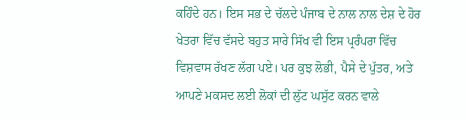ਕਹਿੰਦੇ ਹਨ। ਇਸ ਸਭ ਦੇ ਚੱਲਦੇ ਪੰਜਾਬ ਦੇ ਨਾਲ ਨਾਲ ਦੇਸ਼ ਦੇ ਹੋਰ ਖੇਤਰਾ ਵਿੱਚ ਵੱਸਦੇ ਬਹੁਤ ਸਾਰੇ ਸਿੱਖ ਵੀ ਇਸ ਪ੍ਰਰੰਪਰਾ ਵਿੱਚ ਵਿਸ਼ਵਾਸ ਰੱਖਣ ਲੱਗ ਪਏ। ਪਰ ਕੁਝ ਲੋਭੀ, ਪੈਸੇ ਦੇ ਪੁੱਤਰ, ਅਤੇ ਆਪਣੇ ਮਕਸਦ ਲਈ ਲੋਕਾਂ ਦੀ ਲੁੱਟ ਘਸੁੱਟ ਕਰਨ ਵਾਲੇ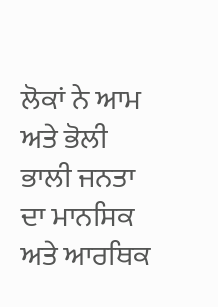ਲੋਕਾਂ ਨੇ ਆਮ ਅਤੇ ਭੋਲੀ ਭਾਲੀ ਜਨਤਾ ਦਾ ਮਾਨਸਿਕ ਅਤੇ ਆਰਥਿਕ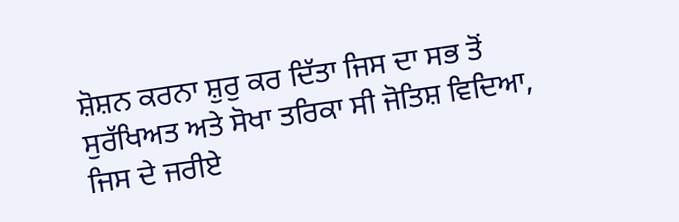ਸ਼ੋਸ਼ਨ ਕਰਨਾ ਸ਼ੁਰੁ ਕਰ ਦਿੱਤਾ ਜਿਸ ਦਾ ਸਭ ਤੋਂ ਸੁਰੱਖਿਅਤ ਅਤੇ ਸੋਖਾ ਤਰਿਕਾ ਸੀ ਜੋਤਿਸ਼ ਵਿਦਿਆ, ਜਿਸ ਦੇ ਜਰੀਏ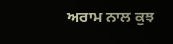ਅਰਾਮ ਨਾਲ ਕੁਝ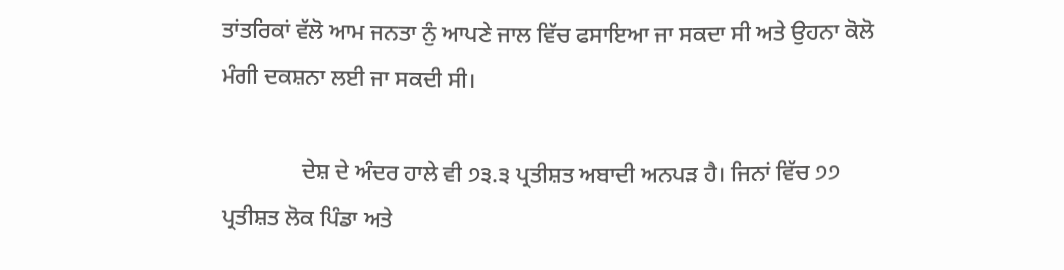ਤਾਂਤਰਿਕਾਂ ਵੱਲੋ ਆਮ ਜਨਤਾ ਨੁੰ ਆਪਣੇ ਜਾਲ ਵਿੱਚ ਫਸਾਇਆ ਜਾ ਸਕਦਾ ਸੀ ਅਤੇ ਉਹਨਾ ਕੋਲੋ ਮੰਗੀ ਦਕਸ਼ਨਾ ਲਈ ਜਾ ਸਕਦੀ ਸੀ।

              ਦੇਸ਼ ਦੇ ਅੰਦਰ ਹਾਲੇ ਵੀ ੭੩.੩ ਪ੍ਰਤੀਸ਼ਤ ਅਬਾਦੀ ਅਨਪੜ ਹੈ। ਜਿਨਾਂ ਵਿੱਚ ੭੭ ਪ੍ਰਤੀਸ਼ਤ ਲੋਕ ਪਿੰਡਾ ਅਤੇ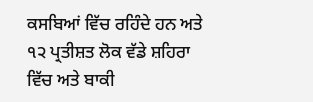ਕਸਬਿਆਂ ਵਿੱਚ ਰਹਿੰਦੇ ਹਨ ਅਤੇ ੧੨ ਪ੍ਰਤੀਸ਼ਤ ਲੋਕ ਵੱਡੇ ਸ਼ਹਿਰਾ ਵਿੱਚ ਅਤੇ ਬਾਕੀ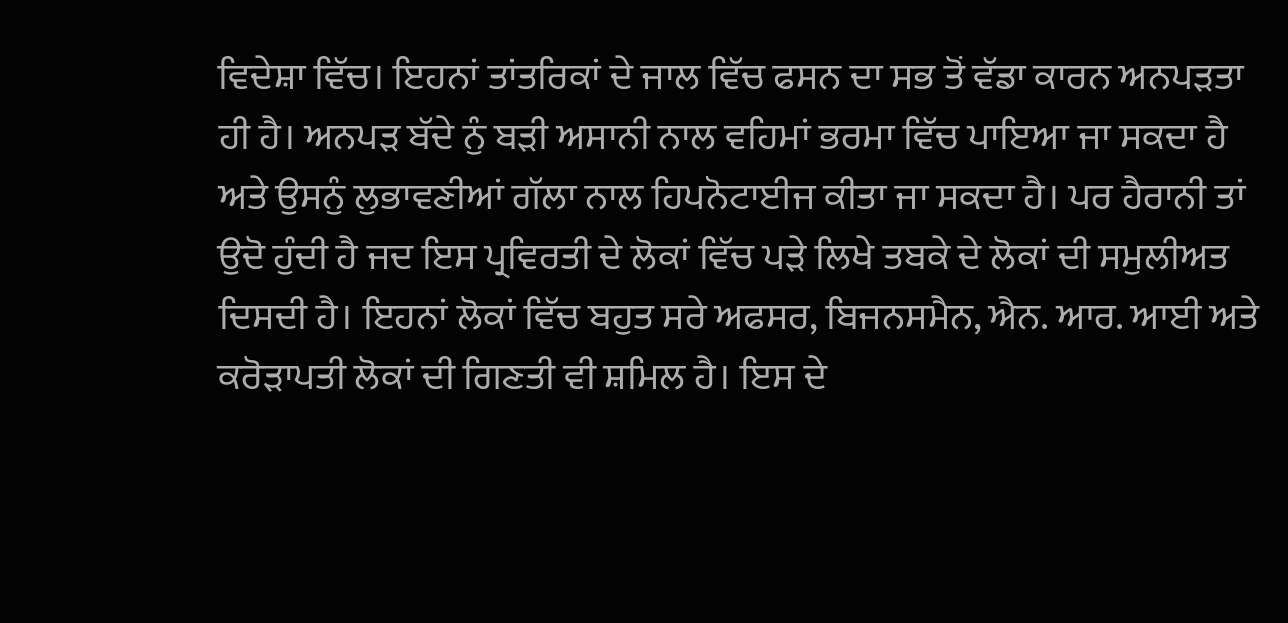ਵਿਦੇਸ਼ਾ ਵਿੱਚ। ਇਹਨਾਂ ਤਾਂਤਰਿਕਾਂ ਦੇ ਜਾਲ ਵਿੱਚ ਫਸਨ ਦਾ ਸਭ ਤੋਂ ਵੱਡਾ ਕਾਰਨ ਅਨਪੜਤਾ ਹੀ ਹੈ। ਅਨਪੜ ਬੱਦੇ ਨੁੰ ਬੜੀ ਅਸਾਨੀ ਨਾਲ ਵਹਿਮਾਂ ਭਰਮਾ ਵਿੱਚ ਪਾਇਆ ਜਾ ਸਕਦਾ ਹੈ ਅਤੇ ਉਸਨੁੰ ਲੁਭਾਵਣੀਆਂ ਗੱਲਾ ਨਾਲ ਹਿਪਨੋਟਾਈਜ ਕੀਤਾ ਜਾ ਸਕਦਾ ਹੈ। ਪਰ ਹੈਰਾਨੀ ਤਾਂ ਉਦੋ ਹੁੰਦੀ ਹੈ ਜਦ ਇਸ ਪ੍ਰਵਿਰਤੀ ਦੇ ਲੋਕਾਂ ਵਿੱਚ ਪੜੇ ਲਿਖੇ ਤਬਕੇ ਦੇ ਲੋਕਾਂ ਦੀ ਸਮੁਲੀਅਤ ਦਿਸਦੀ ਹੈ। ਇਹਨਾਂ ਲੋਕਾਂ ਵਿੱਚ ਬਹੁਤ ਸਰੇ ਅਫਸਰ, ਬਿਜਨਸਮੈਨ, ਐਨ. ਆਰ. ਆਈ ਅਤੇ ਕਰੋੜਾਪਤੀ ਲੋਕਾਂ ਦੀ ਗਿਣਤੀ ਵੀ ਸ਼ਮਿਲ ਹੈ। ਇਸ ਦੇ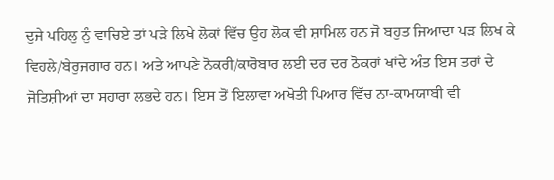ਦੁਜੇ ਪਹਿਲੁ ਨੁੰ ਵਾਚਿਏ ਤਾਂ ਪੜੇ ਲਿਖੇ ਲੋਕਾਂ ਵਿੱਚ ਉਹ ਲੋਕ ਵੀ ਸ਼ਾਮਿਲ ਹਨ ਜੋ ਬਹੁਤ ਜਿਆਦਾ ਪੜ ਲਿਖ ਕੇ ਵਿਹਲੇ/ਬੇਰੁਜਗਾਰ ਹਨ। ਅਤੇ ਆਪਣੇ ਨੋਕਰੀ/ਕਾਰੋਬਾਰ ਲਈ ਦਰ ਦਰ ਠੋਕਰਾਂ ਖਾਂਦੇ ਅੰਤ ਇਸ ਤਰਾਂ ਦੇ ਜੋਤਿਸ਼ੀਆਂ ਦਾ ਸਹਾਰਾ ਲਭਦੇ ਹਨ। ਇਸ ਤੋਂ ਇਲਾਵਾ ਅਖੋਤੀ ਪਿਆਰ ਵਿੱਚ ਨਾ-ਕਾਮਯਾਬੀ ਵੀ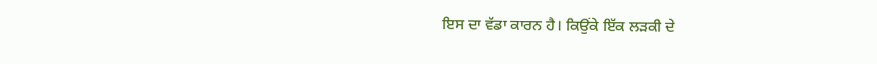ਇਸ ਦਾ ਵੱਡਾ ਕਾਰਨ ਹੈ। ਕਿਉਂਕੇ ਇੱਕ ਲੜਕੀ ਦੇ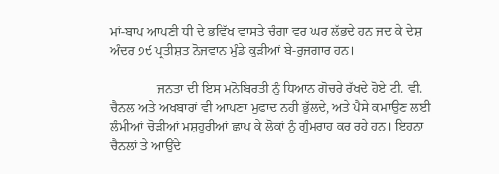ਮਾਂ-ਬਾਪ ਆਪਣੀ ਧੀ ਦੇ ਭਵਿੱਖ ਵਾਸਤੇ ਚੰਗਾ ਵਰ ਘਰ ਲੱਭਦੇ ਹਨ ਜਦ ਕੇ ਦੇਸ਼ ਅੰਦਰ ੭੯ ਪ੍ਰਤੀਸ਼ਤ ਨੋਜਵਾਨ ਮੁੰਡੇ ਕੁੜੀਆਂ ਬੇ-ਰੁਜਗਾਰ ਹਨ।

              ਜਨਤਾ ਦੀ ਇਸ ਮਨੋਬਿਰਤੀ ਨੁੰ ਧਿਆਨ ਗੋਚਰੇ ਰੱਖਦੇ ਹੋਏ ਟੀ. ਵੀ. ਚੈਨਲ ਅਤੇ ਅਖਬਾਰਾਂ ਵੀ ਆਪਣਾ ਮੁਫਾਦ ਨਹੀ ਭੁੱਲਦੇ, ਅਤੇ ਪੈਸੇ ਕਮਾਉਣ ਲਈ ਲੰਮੀਆਂ ਚੋੜੀਆਂ ਮਸ਼ਹੁਰੀਆਂ ਛਾਪ ਕੇ ਲੋਕਾਂ ਨੁੰ ਗੁੰਮਰਾਹ ਕਰ ਰਹੇ ਹਨ। ਇਹਨਾ ਚੈਨਲਾਂ ਤੇ ਆਉਂਦੇ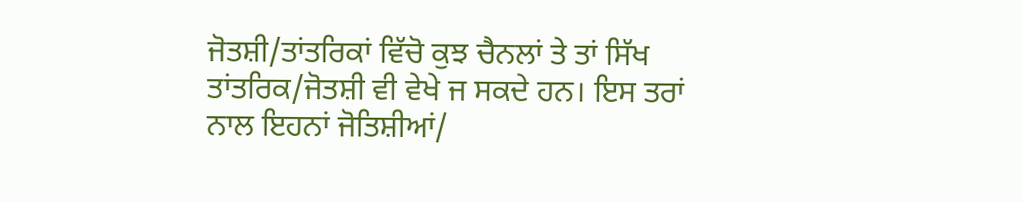ਜੋਤਸ਼ੀ/ਤਾਂਤਰਿਕਾਂ ਵਿੱਚੋ ਕੁਝ ਚੈਨਲਾਂ ਤੇ ਤਾਂ ਸਿੱਖ ਤਾਂਤਰਿਕ/ਜੋਤਸ਼ੀ ਵੀ ਵੇਖੇ ਜ ਸਕਦੇ ਹਨ। ਇਸ ਤਰਾਂ ਨਾਲ ਇਹਨਾਂ ਜੋਤਿਸ਼ੀਆਂ/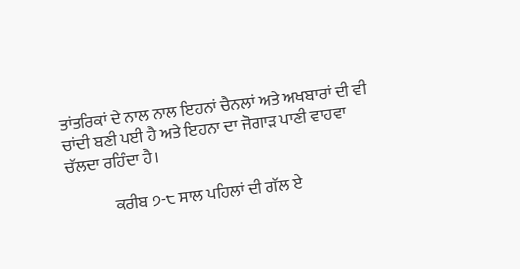ਤਾਂਤਰਿਕਾਂ ਦੇ ਨਾਲ ਨਾਲ ਇਹਨਾਂ ਚੈਨਲਾਂ ਅਤੇ ਅਖਬਾਰਾਂ ਦੀ ਵੀ ਚਾਂਦੀ ਬਣੀ ਪਈ ਹੈ ਅਤੇ ਇਹਨਾ ਦਾ ਜੋਗਾੜ ਪਾਣੀ ਵਾਹਵਾ ਚੱਲਦਾ ਰਹਿੰਦਾ ਹੈ।

              ਕਰੀਬ ੭-੮ ਸਾਲ ਪਹਿਲਾਂ ਦੀ ਗੱਲ ਏ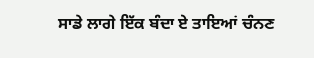ਸਾਡੇ ਲਾਗੇ ਇੱਕ ਬੰਦਾ ਏ ਤਾਇਆਂ ਚੰਨਣ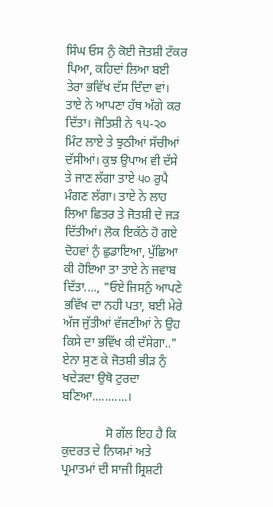ਸਿੰਘ ਓਸ ਨੁੰ ਕੋਈ ਜੋਤਸ਼ੀ ਟੱਕਰ ਪਿਆ, ਕਹਿਦਾਂ ਲਿਆ ਬਈ ਤੇਰਾ ਭਵਿੱਖ ਦੱਸ ਦਿੰਦਾ ਵਾਂ। ਤਾਏ ਨੇ ਆਪਣਾ ਹੱਥ ਅੱਗੇ ਕਰ ਦਿੱਤਾ। ਜੋਤਿਸ਼ੀ ਨੇ ੧੫-੨੦ ਮਿੰਟ ਲਾਏ ਤੇ ਝੁਠੀਆਂ ਸੱਚੀਆਂ ਦੱਸੀਆਂ। ਕੁਝ ਉਪਾਅ ਵੀ ਦੱਸੇ ਤੇ ਜਾਣ ਲੱਗਾ ਤਾਏ ੫੦ ਰੁਪੈ ਮੰਗਣ ਲੱਗਾ। ਤਾਏ ਨੇ ਲਾਹ ਲਿਆ ਛਿਤਰ ਤੇ ਜੋਤਸ਼ੀ ਦੇ ਜੜ ਦਿੱਤੀਆਂ। ਲੋਕ ਇਕੱਠੇ ਹੋ ਗਏ ਦੋਹਵਾਂ ਨੁੰ ਛੁਡਾਇਆ, ਪੁੱਛਿਆ ਕੀ ਹੋਇਆ ਤਾ ਤਾਏ ਨੇ ਜਵਾਬ ਦਿੱਤਾ...., "ਓਏ ਜਿਸਨੁੰ ਆਪਣੇ ਭਵਿੱਖ ਦਾ ਨਹੀ ਪਤਾ, ਬਈ ਮੇਰੇ ਅੱਜ ਜੁੱਤੀਆਂ ਵੱਜਣੀਆਂ ਨੇ ਉਹ ਕਿਸੇ ਦਾ ਭਵਿੱਖ ਕੀ ਦੱਸੇਗਾ.." ਏਨਾ ਸੁਣ ਕੇ ਜੋਤਸ਼ੀ ਭੀੜ ਨੁੰ ਖਦੇੜਦਾ ਉਥੋ ਟੁਰਦਾ ਬਣਿਆ...........।

              ਸੋ ਗੱਲ ਇਹ ਹੈ ਕਿ ਕੁਦਰਤ ਦੇ ਨਿਯਮਾਂ ਅਤੇ ਪ੍ਰਮਾਤਮਾਂ ਦੀ ਸਾਜੀ ਸ੍ਰਿਸ਼ਟੀ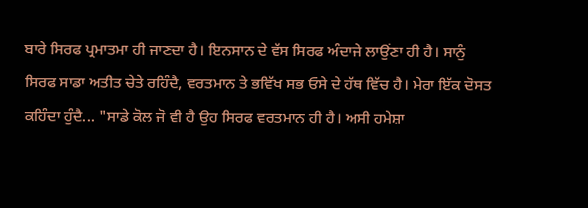ਬਾਰੇ ਸਿਰਫ ਪ੍ਰਮਾਤਮਾ ਹੀ ਜਾਣਦਾ ਹੈ। ਇਨਸਾਨ ਦੇ ਵੱਸ ਸਿਰਫ ਅੰਦਾਜੇ ਲਾਉਂਣਾ ਹੀ ਹੈ। ਸਾਨੁੰ ਸਿਰਫ ਸਾਡਾ ਅਤੀਤ ਚੇਤੇ ਰਹਿੰਦੈ, ਵਰਤਮਾਨ ਤੇ ਭਵਿੱਖ ਸਭ ਓਸੇ ਦੇ ਹੱਥ ਵਿੱਚ ਹੈ। ਮੇਰਾ ਇੱਕ ਦੋਸਤ ਕਹਿੰਦਾ ਹੁੰਦੈ... "ਸਾਡੇ ਕੋਲ ਜੋ ਵੀ ਹੈ ਉਹ ਸਿਰਫ ਵਰਤਮਾਨ ਹੀ ਹੈ। ਅਸੀ ਹਮੇਸ਼ਾ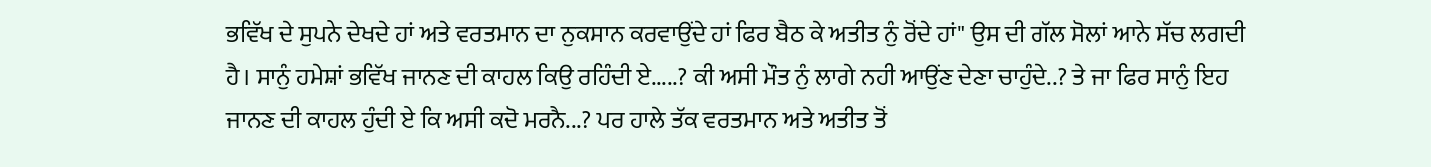ਭਵਿੱਖ ਦੇ ਸੁਪਨੇ ਦੇਖਦੇ ਹਾਂ ਅਤੇ ਵਰਤਮਾਨ ਦਾ ਨੁਕਸਾਨ ਕਰਵਾਉਂਦੇ ਹਾਂ ਫਿਰ ਬੈਠ ਕੇ ਅਤੀਤ ਨੁੰ ਰੋਂਦੇ ਹਾਂ" ਉਸ ਦੀ ਗੱਲ ਸੋਲਾਂ ਆਨੇ ਸੱਚ ਲਗਦੀ ਹੈ। ਸਾਨੁੰ ਹਮੇਸ਼ਾਂ ਭਵਿੱਖ ਜਾਨਣ ਦੀ ਕਾਹਲ ਕਿਉ ਰਹਿੰਦੀ ਏ.....? ਕੀ ਅਸੀ ਮੌਤ ਨੁੰ ਲਾਗੇ ਨਹੀ ਆਉਂਣ ਦੇਣਾ ਚਾਹੁੰਦੇ..? ਤੇ ਜਾ ਫਿਰ ਸਾਨੁੰ ਇਹ ਜਾਨਣ ਦੀ ਕਾਹਲ ਹੁੰਦੀ ਏ ਕਿ ਅਸੀ ਕਦੋ ਮਰਨੈ...? ਪਰ ਹਾਲੇ ਤੱਕ ਵਰਤਮਾਨ ਅਤੇ ਅਤੀਤ ਤੋਂ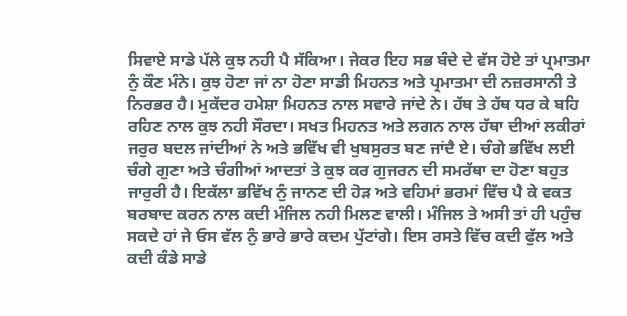ਸਿਵਾਏ ਸਾਡੇ ਪੱਲੇ ਕੁਝ ਨਹੀ ਪੈ ਸੱਕਿਆ। ਜੇਕਰ ਇਹ ਸਭ ਬੰਦੇ ਦੇ ਵੱਸ ਹੋਏ ਤਾਂ ਪ੍ਰਮਾਤਮਾ ਨੁੰ ਕੌਣ ਮੰਨੇ। ਕੁਝ ਹੋਣਾ ਜਾਂ ਨਾ ਹੋਣਾ ਸਾਡੀ ਮਿਹਨਤ ਅਤੇ ਪ੍ਰਮਾਤਮਾ ਦੀ ਨਜ਼ਰਸਾਨੀ ਤੇ ਨਿਰਭਰ ਹੈ। ਮੁਕੱਦਰ ਹਮੇਸ਼ਾ ਮਿਹਨਤ ਨਾਲ ਸਵਾਰੇ ਜਾਂਦੇ ਨੇ। ਹੱਥ ਤੇ ਹੱਥ ਧਰ ਕੇ ਬਹਿ ਰਹਿਣ ਨਾਲ ਕੁਝ ਨਹੀ ਸੌਰਦਾ। ਸਖਤ ਮਿਹਨਤ ਅਤੇ ਲਗਨ ਨਾਲ ਹੱਥਾ ਦੀਆਂ ਲਕੀਰਾਂ ਜਰੁਰ ਬਦਲ ਜਾਂਦੀਆਂ ਨੇ ਅਤੇ ਭਵਿੱਖ ਵੀ ਖੁਬਸੁਰਤ ਬਣ ਜਾਂਦੈ ਏ। ਚੰਗੇ ਭਵਿੱਖ ਲਈ ਚੰਗੇ ਗੁਣਾ ਅਤੇ ਚੰਗੀਆਂ ਆਦਤਾਂ ਤੇ ਕੁਝ ਕਰ ਗੁਜਰਨ ਦੀ ਸਮਰੱਥਾ ਦਾ ਹੋਣਾ ਬਹੁਤ ਜਾਰੁਰੀ ਹੈ। ਇਕੱਲਾ ਭਵਿੱਖ ਨੁੰ ਜਾਨਣ ਦੀ ਹੋੜ ਅਤੇ ਵਹਿਮਾਂ ਭਰਮਾਂ ਵਿੱਚ ਪੈ ਕੇ ਵਕਤ ਬਰਬਾਦ ਕਰਨ ਨਾਲ ਕਦੀ ਮੰਜਿਲ ਨਹੀ ਮਿਲਣ ਵਾਲੀ। ਮੰਜਿਲ ਤੇ ਅਸੀ ਤਾਂ ਹੀ ਪਹੁੰਚ ਸਕਦੇ ਹਾਂ ਜੇ ਓਸ ਵੱਲ ਨੁੰ ਭਾਰੇ ਭਾਰੇ ਕਦਮ ਪੁੱਟਾਂਗੇ। ਇਸ ਰਸਤੇ ਵਿੱਚ ਕਦੀ ਫੁੱਲ ਅਤੇ ਕਦੀ ਕੰਡੇ ਸਾਡੇ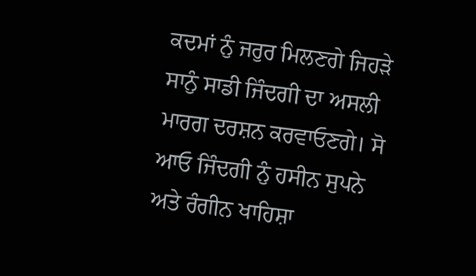ਕਦਮਾਂ ਨੁੰ ਜਰੁਰ ਮਿਲਣਗੇ ਜਿਹੜੇ ਸਾਨੁੰ ਸਾਡੀ ਜਿੰਦਗੀ ਦਾ ਅਸਲੀ ਮਾਰਗ ਦਰਸ਼ਨ ਕਰਵਾਓਣਗੇ। ਸੋ ਆਓ ਜਿੰਦਗੀ ਨੁੰ ਹਸੀਨ ਸੁਪਨੇ ਅਤੇ ਰੰਗੀਨ ਖਾਹਿਸ਼ਾ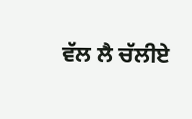ਵੱਲ ਲੈ ਚੱਲੀਏ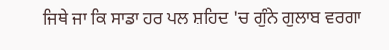ਜਿਥੇ ਜਾ ਕਿ ਸਾਡਾ ਹਰ ਪਲ ਸ਼ਹਿਦ 'ਚ ਗੁੰਨੇ ਗੁਲਾਬ ਵਰਗਾ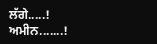ਲੱਗੇ.....!
ਅਮੀਨ.......!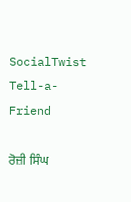SocialTwist Tell-a-Friend

ਰੋਜ਼ੀ ਸਿੰਘ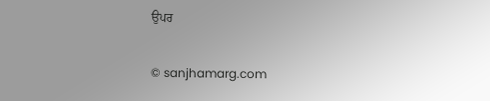ਉਪਰ

© sanjhamarg.com